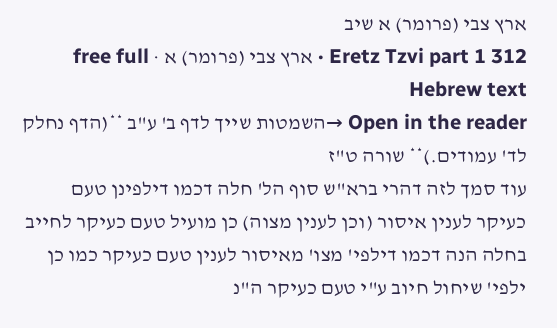ארץ צבי (פרומר) א שיב
Eretz Tzvi part 1 312 · ארץ צבי (פרומר) א · free full Hebrew text
Open in the reader →השמטות שייך לדף ב' ע"ב **(הדף נחלק לד' עמודים.)** שורה ט"ז
עוד סמך לזה דהרי ברא"ש סוף הל' חלה דכמו דילפינן טעם כעיקר לענין איסור (וכן לענין מצוה) כן מועיל טעם כעיקר לחייב בחלה הנה דכמו דילפי' מצו' מאיסור לענין טעם כעיקר כמו כן ילפי' שיחול חיוב ע"י טעם כעיקר ה"נ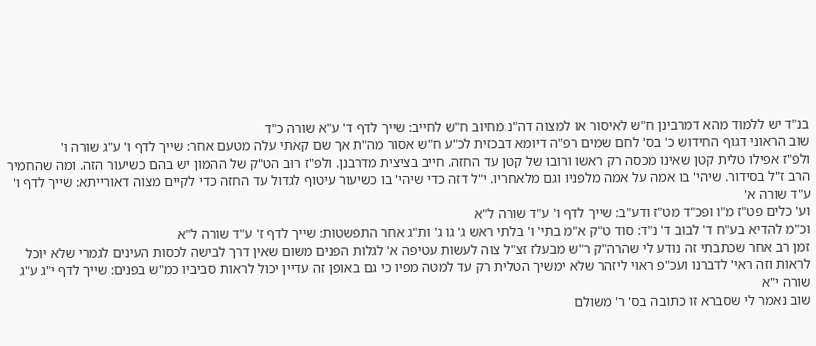בנ"ד יש ללמוד מהא דמרבינן ח"ש לאיסור או למצוה דה"נ מחיוב ח"ש לחייב: שייך לדף ד' ע"א שורה כ"ד
שוב הראוני דגוף החידוש כ' בס' לחם שמים רפ"ה דיומא דבכזית לכ"ע ח"ש אסור מה"ת אך שם קאתי עלה מטעם אחר: שייך לדף ו' ע"ג שורה ו'
ולפ"ז אפילו טלית קטן שאינו מכסה רק ראשו ורובו של קטן עד החזה. חייב בציצית מדרבנן. ולפ"ז רוב הט"ק של ההמון יש בהם כשיעור הזה. ומה שהחמיר הרב ז"ל בסידור. שיהי' בו אמה על אמה מלפניו וגם מלאחריו. י"ל דזה כדי שיהי' בו כשיעור עיטוף לגדול עד החזה כדי לקיים מצוה דאורייתא: שייך לדף ו' ע"ד שורה א'
וע' כלים פט"ז מ"ו ופכ"ד מט"ז ודע"ב: שייך לדף ו' ע"ד שורה ל"א
וכ"מ להדיא בע"ח ד' לבוב ד' נ"ד: סוד ט"ק א"מ בתי' ו' בלתי ראש ג' גו ג' ות"ג אחר התפשטות: שייך לדף ז' ע"ד שורה ל"א
זמן רב אחר שכתבתי זה נודע לי שהרה"ק ר"ש מבעלז זצ"ל צוה לעשות עטיפה א' לגלות הפנים משום שאין דרך לבישה לכסות העינים לגמרי שלא יוכל לראות וזה ראי' לדברנו ועכ"פ ראוי ליזהר שלא ימשיך הטלית רק עד למטה מפיו כי גם באופן זה עדיין יכול לראות סביביו כמ"ש בפנים: שייך לדף י"ג ע"ג שורה י"א
שוב נאמר לי שסברא זו כתובה בס' ר' משולם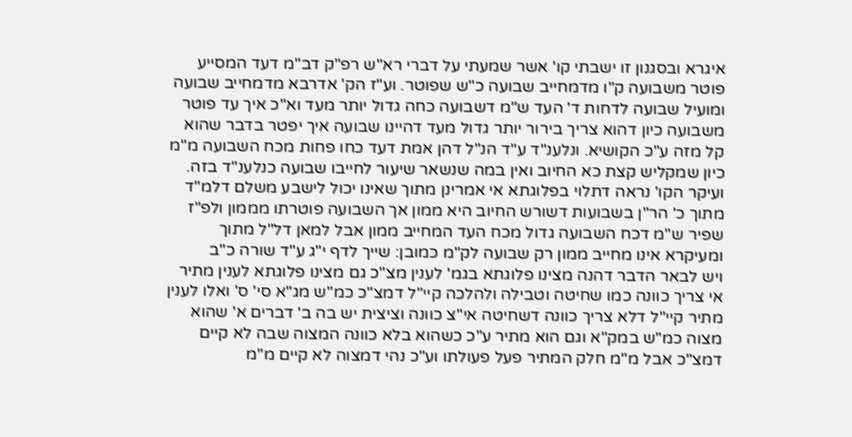איגרא ובסגנון זו ישבתי קו' אשר שמעתי על דברי רא"ש רפ"ק דב"מ דעד המסייע פוטר משבועה ק"ו מדמחייב שבועה כ"ש שפוטר. וע"ז הק' אדרבא מדמחייב שבועה ומועיל שבועה לדחות ד' העד ש"מ דשבועה כחה גדול יותר מעד וא"כ איך עד פוטר משבועה כיון דהוא צריך בירור יותר גדול מעד דהיינו שבועה איך יפטר בדבר שהוא קל מזה ע"כ הקושיא. ונלענ"ד ע"ד הנ"ל דהן אמת דעד כחו פחות מכח השבועה מ"מ כיון שמקליש קצת כא החיוב ואין במה שנשאר שיעור לחייבו שבועה כנלענ"ד בזה. ועיקר הקו' נראה דתלוי בפלוגתא אי אמרינן מתוך שאינו יכול לישבע משלם דלמ"ד מתוך כ' הר"ן בשבועות דשורש החיוב היא ממון אך השבועה פוטרתו מממון ולפ"ז שפיר ש"מ דכח השבועה גדול מכח העד המחייב ממון אבל למאן דל"ל מתוך ומעיקרא אינו מחייב ממון רק שבועה לק"מ כמובן: שייך לדף י"ג ע"ד שורה כ"ב
ויש לבאר הדבר דהנה מצינו פלוגתא בגמ' לענין מצ"כ גם מצינו פלוגתא לענין מתיר אי צריך כוונה כמו שחיטה וטבילה ולהלכה קיי"ל דמצ"כ כמ"ש מג"א סי' ס' ואלו לענין מתיר קיי"ל דלא צריך כוונה דשחיטה אי"צ כוונה וציצית יש בה ב' דברים א' שהוא מצוה כמ"ש במק"א וגם הוא מתיר ע"כ כשהוא בלא כוונה המצוה שבה לא קיים דמצ"כ אבל מ"מ חלק המתיר פעל פעולתו וע"כ נהי דמצוה לא קיים מ"מ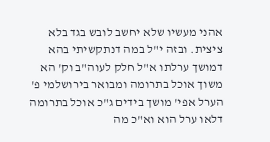אהני מעשיו שלא יחשב לובש בגד בלא ציצית. ובזה י"ל במה דנתקשיתי בהא דמושך ערלתו א"ל חלק לעוה"ב וק' הא משוך אוכל בתרומה ומבואר בירושלמי פ' הערל אפי' מושך בידים ג"כ אוכל בתרומה דלאו ערל הוא וא"כ מה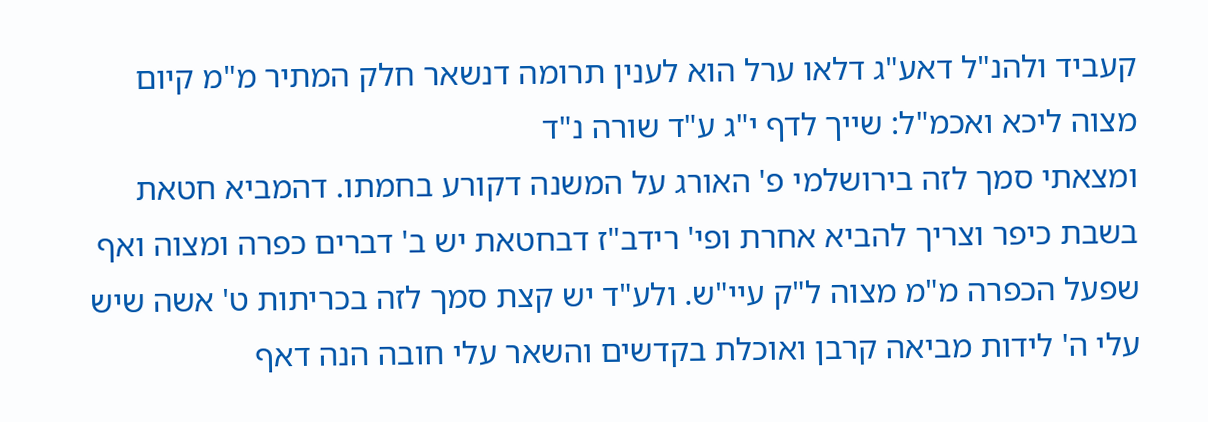קעביד ולהנ"ל דאע"ג דלאו ערל הוא לענין תרומה דנשאר חלק המתיר מ"מ קיום מצוה ליכא ואכמ"ל: שייך לדף י"ג ע"ד שורה נ"ד
ומצאתי סמך לזה בירושלמי פ' האורג על המשנה דקורע בחמתו. דהמביא חטאת בשבת כיפר וצריך להביא אחרת ופי' רידב"ז דבחטאת יש ב' דברים כפרה ומצוה ואף שפעל הכפרה מ"מ מצוה ל"ק עיי"ש. ולע"ד יש קצת סמך לזה בכריתות ט' אשה שיש עלי ה' לידות מביאה קרבן ואוכלת בקדשים והשאר עלי חובה הנה דאף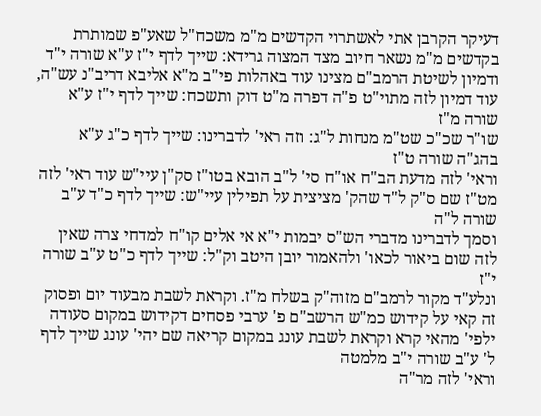דעיקר הקרבן אתי לאשתרוי הקדשים מ"מ משכח"ל שאע"פ שמותרת בקדשים מ"מ נשאר חיוב מצד המצוה גרידא: שייך לדף י"ז ע"א שורה י"ד
ודמיון לשיטת הרמב"ם מצינו עוד באהלות פי"ב מ"א אליבא דריב"נ עש"ה, עוד דמיון לזה מתוי"ט פ"ה דפרה מ"ט דוק ותשכח: שייך לדף י"ז ע"א שורה מ"ז
שו"ר שכ"כ שט"מ מנחות ל"ג: וזה ראי' לדברינו: שייך לדף כ"ג ע"א בהג"ה שורה ט"ז
וראי' לזה מדעת הב"ח או"ח סי' ל"ב הובא בטו"ז סק"ן עיי"ש עוד ראי' לזה מט"ז שם ס"ק ל"ד שהק' מציצית על תפילין עיי"ש: שייך לדף כ"ד ע"ב שורה ל"ה
וסמך לדברינו מדברי הש"ס יבמות י"א אי אלים קו"ח למדחי צרה שאין לזה שום ביאור לכאו' ולהאמור יובן היטב וק"ל: שייך לדף כ"ט ע"ב שורה י"ז
ונלע"ד מקור לרמב"ם מזוה"ק בשלח מ"ז. וקראת לשבת מבעוד יום ופסוק זה קאי על קידוש כמ"ש הרשב"ם פ' ערבי פסחים דקידוש במקום סעודה ילפי' מהאי קרא וקראת לשבת עונג במקום קריאה שם יהי' עונג שייך לדף ל' ע"ב שורה י"ב מלמטה
וראי' לזה מר"ה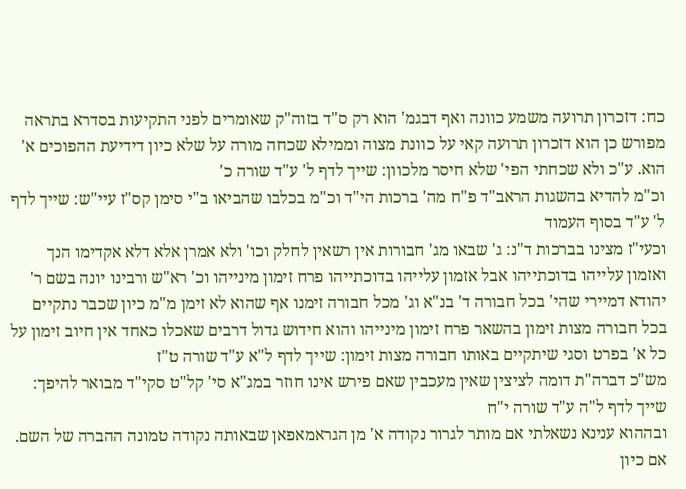כח: דזכרון תרועה משמע כוונה ואף דבגמ' הוא רק ס"ד בזוה"ק שאומרים לפני התקיעות בסדרא בתראה מפורש כן הוא דזכרון תרועה קאי על כוונת מצוה וממילא שכחה מורה על שלא כיון דידיעת ההפוכים א' הוא. ע"כ ולא שכחתי הפי' שלא חיסר מלכוון: שייך לדף ל' ע"ד שורה כ'
וכ"מ להדיא בהשגות הראב"ד פ"ח מה' ברכות הי"ד וכ"מ בכלבו שהביאו ב"י סימן קס"ז עיי"ש: שייך לדף ל' ע"ד בסוף העמוד
וכעי"ז מצינו בברכות ד"נ: ג' שבאו מג' חבורות אין רשאין לחלק וכו' ולא אמרן אלא דלא אקדימו הנך ואזמון עלייהו בדוכתייהו אבל אזמון עלייהו בדוכתייהו פרח זימון מינייהו וכ' רא"ש ורבינו יונה בשם ר' יהודא דמיירי שהי' בכל חבורה ד' בנ"א וג' מכל חבורה זימנו אף שהוא לא זימן מ"מ כיון שכבר נתקיים בכל חבורה מצות זימון בהשאר פרח זימון מינייהו והוא חידוש גדול דרבים שאכלו כאחד אין חיוב זימון על כל א' בפרט וסגי שיתקיים באותו חבורה מצות זימון: שייך לדף ל"א ע"ד שורה ט"ז
מש"כ דברה"ת דומה לציצין שאין מעכבין שאם פירש אינו חוזר במג"א סי' קל"ט סקי"ד מבואר להיפך: שייך לדף ל"ה ע"ד שורה י"ח
ובההוא ענינא נשאלתי אם מותר לגרור נקודה א' מן הגראמאפאן שבאותה נקודה טמונה ההברה של השם. אם כיון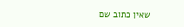שאין כתוב שם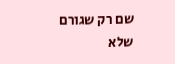שם רק שגורם שלא